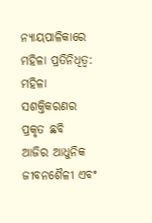ନ୍ୟାୟପାଳିକାରେ ମହିଳା ପ୍ରତିନିଧିତ୍ଵ: ମହିଳା ସଶକ୍ତିକରଣର ପ୍ରକୃତ ଛବି
ଆଜିର ଆଧୁନିକ ଜୀବନଶୈଳୀ ଏବଂ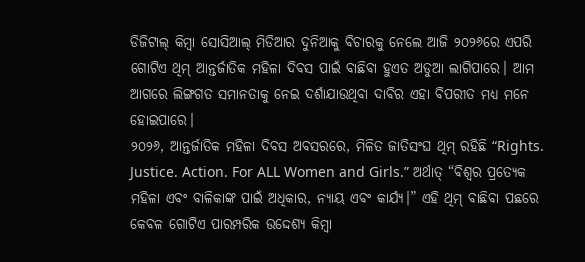ଡିଜିଟାଲ୍ କିମ୍ବା ସୋସିଆଲ୍ ମିଡିଆର ଦୁନିଆକୁ ବିଚାରକୁ ନେଲେ ଆଜି ୨୦୨୬ରେ ଏପରି ଗୋଟିଏ ଥିମ୍ ଆନ୍ତର୍ଜାତିକ ମହିଳା ଦିବସ ପାଇଁ ବାଛିବା ହୁଏତ ଅଡୁଆ ଲାଗିପାରେ। ଆମ ଆଗରେ ଲିଙ୍ଗଗତ ସମାନତାକୁ ନେଇ ଦର୍ଶାଯାଉଥିବା ଦାବିର ଏହା ବିପରୀତ ମଧ୍ୟ ମନେ ହୋଇପାରେ।
୨୦୨୬, ଆନ୍ତର୍ଜାତିକ ମହିଳା ଦିବସ ଅବସରରେ, ମିଳିତ ଜାତିସଂଘ ଥିମ୍ ରହିଛି “Rights. Justice. Action. For ALL Women and Girls.” ଅର୍ଥାତ୍ “ବିଶ୍ଵର ପ୍ରତ୍ୟେକ ମହିଳା ଏବଂ ବାଳିକାଙ୍କ ପାଇଁ ଅଧିକାର, ନ୍ୟାୟ ଏବଂ କାର୍ଯ୍ୟ।” ଏହି ଥିମ୍ ବାଛିବା ପଛରେ କେବଳ ଗୋଟିଏ ପାରମ୍ପରିକ ଉଦ୍ଦେଶ୍ୟ କିମ୍ବା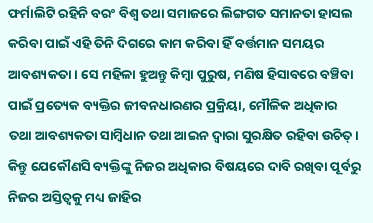ଫର୍ମାଲିଟି ରହିନି ବରଂ ବିଶ୍ବ ତଥା ସମାଜରେ ଲିଙ୍ଗଗତ ସମାନତା ହାସଲ କରିବା ପାଇଁ ଏହି ତିନି ଦିଗରେ କାମ କରିବା ହିଁ ବର୍ତ୍ତମାନ ସମୟର ଆବଶ୍ୟକତା। ସେ ମହିଳା ହୁଅନ୍ତୁ କିମ୍ବା ପୁରୁଷ, ମଣିଷ ହିସାବରେ ବଞ୍ଚିବା ପାଇଁ ପ୍ରତ୍ୟେକ ବ୍ୟକ୍ତିର ଜୀବନଧାରଣର ପ୍ରକ୍ରିୟା, ମୌଳିକ ଅଧିକାର ତଥା ଆବଶ୍ୟକତା ସାମ୍ବିଧାନ ତଥା ଆଇନ ଦ୍ଵାରା ସୁରକ୍ଷିତ ରହିବା ଉଚିତ୍। କିନ୍ତୁ ଯେକୌଣସି ବ୍ୟକ୍ତିଙ୍କୁ ନିଜର ଅଧିକାର ବିଷୟରେ ଦାବି ରଖିବା ପୂର୍ବରୁ ନିଜର ଅସ୍ତିତ୍ଵକୁ ମଧ୍ୟ ଜାହିର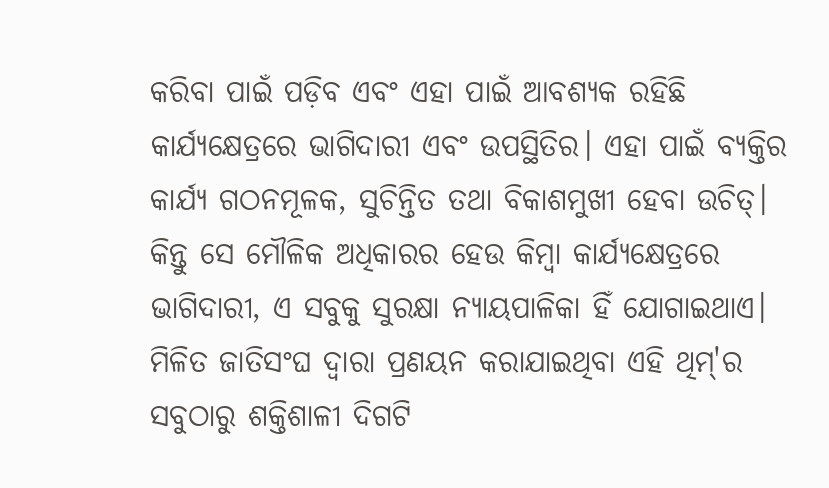କରିବା ପାଇଁ ପଡ଼ିବ ଏବଂ ଏହା ପାଇଁ ଆବଶ୍ୟକ ରହିଛି କାର୍ଯ୍ୟକ୍ଷେତ୍ରରେ ଭାଗିଦାରୀ ଏବଂ ଉପସ୍ଥିତିର। ଏହା ପାଇଁ ବ୍ୟକ୍ତିର କାର୍ଯ୍ୟ ଗଠନମୂଳକ, ସୁଚିନ୍ତିତ ତଥା ବିକାଶମୁଖୀ ହେବା ଉଚିତ୍। କିନ୍ତୁ ସେ ମୌଳିକ ଅଧିକାରର ହେଉ କିମ୍ବା କାର୍ଯ୍ୟକ୍ଷେତ୍ରରେ ଭାଗିଦାରୀ, ଏ ସବୁକୁ ସୁରକ୍ଷା ନ୍ୟାୟପାଳିକା ହିଁ ଯୋଗାଇଥାଏ।
ମିଳିତ ଜାତିସଂଘ ଦ୍ଵାରା ପ୍ରଣୟନ କରାଯାଇଥିବା ଏହି ଥିମ୍'ର ସବୁଠାରୁ ଶକ୍ତିଶାଳୀ ଦିଗଟି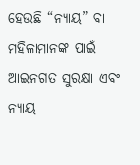ହେଉଛି “ନ୍ୟାୟ” ବା ମହିଳାମାନଙ୍କ ପାଇଁ ଆଇନଗତ ସୁରକ୍ଷା ଏବଂ ନ୍ୟାୟ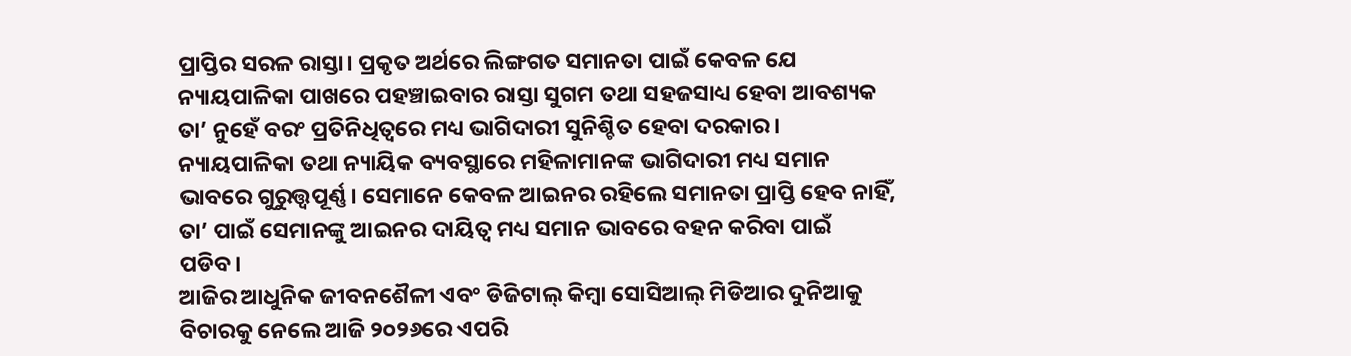ପ୍ରାପ୍ତିର ସରଳ ରାସ୍ତା। ପ୍ରକୃତ ଅର୍ଥରେ ଲିଙ୍ଗଗତ ସମାନତା ପାଇଁ କେବଳ ଯେ ନ୍ୟାୟପାଳିକା ପାଖରେ ପହଞ୍ଚାଇବାର ରାସ୍ତା ସୁଗମ ତଥା ସହଜସାଧ୍ୟ ହେବା ଆବଶ୍ୟକ ତା’ ନୁହେଁ ବରଂ ପ୍ରତିନିଧିତ୍ଵରେ ମଧ୍ୟ ଭାଗିଦାରୀ ସୁନିଶ୍ଚିତ ହେବା ଦରକାର। ନ୍ୟାୟପାଳିକା ତଥା ନ୍ୟାୟିକ ବ୍ୟବସ୍ଥାରେ ମହିଳାମାନଙ୍କ ଭାଗିଦାରୀ ମଧ୍ୟ ସମାନ ଭାବରେ ଗୁରୁତ୍ତ୍ୱପୂର୍ଣ୍ଣ। ସେମାନେ କେବଳ ଆଇନର ରହିଲେ ସମାନତା ପ୍ରାପ୍ତି ହେବ ନାହିଁ, ତା’ ପାଇଁ ସେମାନଙ୍କୁ ଆଇନର ଦାୟିତ୍ଵ ମଧ୍ୟ ସମାନ ଭାବରେ ବହନ କରିବା ପାଇଁ ପଡିବ।
ଆଜିର ଆଧୁନିକ ଜୀବନଶୈଳୀ ଏବଂ ଡିଜିଟାଲ୍ କିମ୍ବା ସୋସିଆଲ୍ ମିଡିଆର ଦୁନିଆକୁ ବିଚାରକୁ ନେଲେ ଆଜି ୨୦୨୬ରେ ଏପରି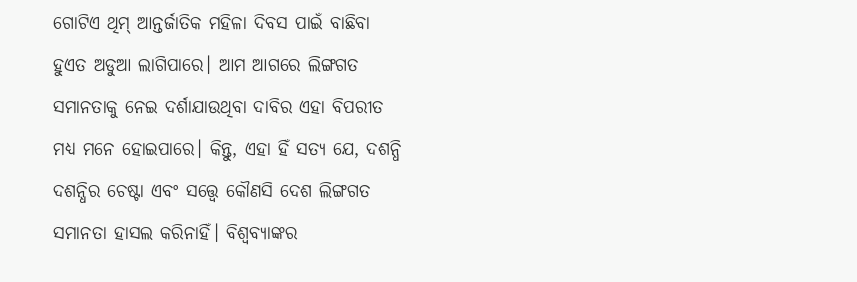ଗୋଟିଏ ଥିମ୍ ଆନ୍ତର୍ଜାତିକ ମହିଳା ଦିବସ ପାଇଁ ବାଛିବା ହୁଏତ ଅଡୁଆ ଲାଗିପାରେ। ଆମ ଆଗରେ ଲିଙ୍ଗଗତ ସମାନତାକୁ ନେଇ ଦର୍ଶାଯାଉଥିବା ଦାବିର ଏହା ବିପରୀତ ମଧ୍ୟ ମନେ ହୋଇପାରେ। କିନ୍ତୁ, ଏହା ହିଁ ସତ୍ୟ ଯେ, ଦଶନ୍ଧି ଦଶନ୍ଧିର ଚେଷ୍ଟା ଏବଂ ସତ୍ତ୍ବେ କୌଣସି ଦେଶ ଲିଙ୍ଗଗତ ସମାନତା ହାସଲ କରିନାହିଁ। ବିଶ୍ଵବ୍ୟାଙ୍କର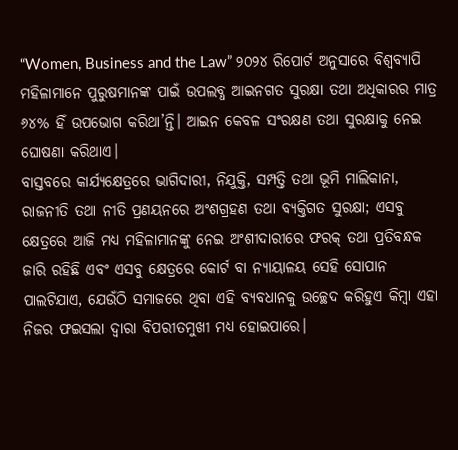“Women, Business and the Law” ୨୦୨୪ ରିପୋର୍ଟ ଅନୁସାରେ ବିଶ୍ଵବ୍ୟାପି ମହିଳାମାନେ ପୁରୁଷମାନଙ୍କ ପାଇଁ ଉପଲବ୍ଧ ଆଇନଗତ ସୁରକ୍ଷା ତଥା ଅଧିକାରର ମାତ୍ର ୬୪% ହିଁ ଉପଭୋଗ କରିଥା’ନ୍ତି। ଆଇନ କେବଳ ସଂରକ୍ଷଣ ତଥା ସୁରକ୍ଷାକୁ ନେଇ ଘୋଷଣା କରିଥାଏ।
ବାସ୍ତବରେ କାର୍ଯ୍ୟକ୍ଷେତ୍ରରେ ଭାଗିଦାରୀ, ନିଯୁକ୍ତି, ସମ୍ପତ୍ତି ତଥା ଭୂମି ମାଲିକାନା, ରାଜନୀତି ତଥା ନୀତି ପ୍ରଣୟନରେ ଅଂଶଗ୍ରହଣ ତଥା ବ୍ୟକ୍ତିଗତ ସୁରକ୍ଷା; ଏସବୁ କ୍ଷେତ୍ରରେ ଆଜି ମଧ୍ୟ ମହିଳାମାନଙ୍କୁ ନେଇ ଅଂଶୀଦାରୀରେ ଫରକ୍ ତଥା ପ୍ରତିବନ୍ଧକ ଜାରି ରହିଛି ଏବଂ ଏସବୁ କ୍ଷେତ୍ରରେ କୋର୍ଟ ବା ନ୍ୟାୟାଳୟ ସେହି ସୋପାନ ପାଲଟିଯାଏ, ଯେଉଁଠି ସମାଜରେ ଥିବା ଏହି ବ୍ୟବଧାନକୁ ଉଚ୍ଛେଦ କରିହୁଏ କିମ୍ବା ଏହା ନିଜର ଫଇସଲା ଦ୍ଵାରା ବିପରୀତମୁଖୀ ମଧ୍ୟ ହୋଇପାରେ।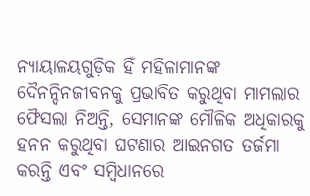ନ୍ୟାୟାଳୟଗୁଡ଼ିକ ହିଁ ମହିଳାମାନଙ୍କ ଦୈନନ୍ଦିନଜୀବନକୁ ପ୍ରଭାବିତ କରୁଥିବା ମାମଲାର ଫୈସଲା ନିଅନ୍ତି, ସେମାନଙ୍କ ମୌଳିକ ଅଧିକାରକୁ ହନନ କରୁଥିବା ଘଟଣାର ଆଇନଗତ ତର୍ଜମା କରନ୍ତି ଏବଂ ସମ୍ବିଧାନରେ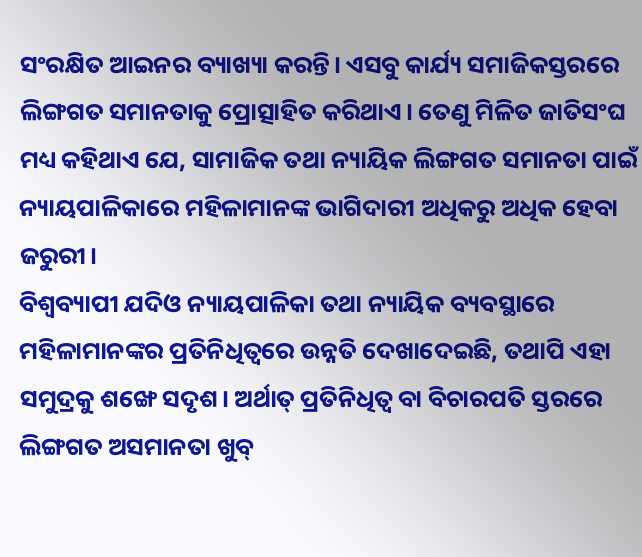ସଂରକ୍ଷିତ ଆଇନର ବ୍ୟାଖ୍ୟା କରନ୍ତି। ଏସବୁ କାର୍ଯ୍ୟ ସମାଜିକସ୍ତରରେ ଲିଙ୍ଗଗତ ସମାନତାକୁ ପ୍ରୋତ୍ସାହିତ କରିଥାଏ। ତେଣୁ ମିଳିତ ଜାତିସଂଘ ମଧ୍ୟ କହିଥାଏ ଯେ, ସାମାଜିକ ତଥା ନ୍ୟାୟିକ ଲିଙ୍ଗଗତ ସମାନତା ପାଇଁ ନ୍ୟାୟପାଳିକାରେ ମହିଳାମାନଙ୍କ ଭାଗିଦାରୀ ଅଧିକରୁ ଅଧିକ ହେବା ଜରୁରୀ।
ବିଶ୍ଵବ୍ୟାପୀ ଯଦିଓ ନ୍ୟାୟପାଳିକା ତଥା ନ୍ୟାୟିକ ବ୍ୟବସ୍ଥାରେ ମହିଳାମାନଙ୍କର ପ୍ରତିନିଧିତ୍ଵରେ ଉନ୍ନତି ଦେଖାଦେଇଛି, ତଥାପି ଏହା ସମୁଦ୍ରକୁ ଶଙ୍ଖେ ସଦୃଶ। ଅର୍ଥାତ୍ ପ୍ରତିନିଧିତ୍ଵ ବା ବିଚାରପତି ସ୍ତରରେ ଲିଙ୍ଗଗତ ଅସମାନତା ଖୁବ୍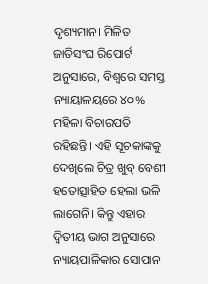ଦୃଶ୍ୟମାନ। ମିଳିତ ଜାତିସଂଘ ରିପୋର୍ଟ ଅନୁସାରେ, ବିଶ୍ବରେ ସମସ୍ତ ନ୍ୟାୟାଳୟରେ ୪୦% ମହିଳା ବିଚାରପତି ରହିଛନ୍ତି। ଏହି ସୂଚକାଙ୍କକୁ ଦେଖିଲେ ଚିତ୍ର ଖୁବ୍ ବେଶୀ ହତୋତ୍ସାହିତ ହେଲା ଭଳି ଲାଗେନି। କିନ୍ତୁ ଏହାର ଦ୍ୱିତୀୟ ଭାଗ ଅନୁସାରେ ନ୍ୟାୟପାଳିକାର ସୋପାନ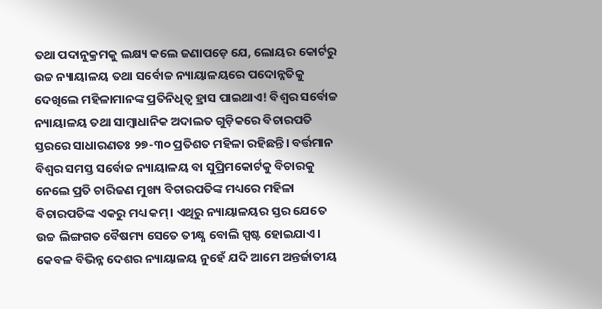ତଥା ପଦାନୁକ୍ରମକୁ ଲକ୍ଷ୍ୟ କଲେ ଜଣାପଡ଼େ ଯେ, ଲୋୟର କୋର୍ଟରୁ ଉଚ୍ଚ ନ୍ୟାୟାଳୟ ତଥା ସର୍ବୋଚ୍ଚ ନ୍ୟାୟାଳୟରେ ପଦୋନ୍ନତିକୁ ଦେଖିଲେ ମହିଳାମାନଙ୍କ ପ୍ରତିନିଧିତ୍ଵ ହ୍ରାସ ପାଇଥାଏ! ବିଶ୍ଵର ସର୍ବୋଚ୍ଚ ନ୍ୟାୟାଳୟ ତଥା ସାମ୍ବାଧାନିକ ଅଦାଲତ ଗୁଡ଼ିକରେ ବିଚାରପତି ସ୍ତରରେ ସାଧାରଣତଃ ୨୭-୩୦ ପ୍ରତିଶତ ମହିଳା ରହିଛନ୍ତି। ବର୍ତ୍ତମାନ ବିଶ୍ଵର ସମସ୍ତ ସର୍ବୋଚ୍ଚ ନ୍ୟାୟାଳୟ ବା ସୁପ୍ରିମକୋର୍ଟକୁ ବିଚାରକୁ ନେଲେ ପ୍ରତି ଚାରିଜଣ ମୁଖ୍ୟ ବିଚାରପତିଙ୍କ ମଧ୍ୟରେ ମହିଳା ବିଚାରପତିଙ୍କ ଏକରୁ ମଧ୍ୟ କମ୍। ଏଥିରୁ ନ୍ୟାୟାଳୟର ସ୍ତର ଯେତେ ଉଚ୍ଚ ଲିଙ୍ଗଗତ ବୈଷମ୍ୟ ସେତେ ତୀକ୍ଷ୍ଣ ବୋଲି ସ୍ପଷ୍ଟ ହୋଇଯାଏ।
କେବଳ ବିଭିନ୍ନ ଦେଶର ନ୍ୟାୟାଳୟ ନୁହେଁ ଯଦି ଆମେ ଅନ୍ତର୍ଜାତୀୟ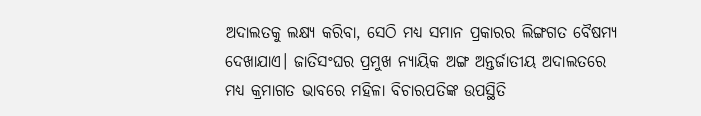ଅଦାଲତକୁ ଲକ୍ଷ୍ୟ କରିବା, ସେଠି ମଧ୍ୟ ସମାନ ପ୍ରକାରର ଲିଙ୍ଗଗତ ବୈଷମ୍ୟ ଦେଖାଯାଏ। ଜାତିସଂଘର ପ୍ରମୁଖ ନ୍ୟାୟିକ ଅଙ୍ଗ ଅନ୍ତର୍ଜାତୀୟ ଅଦାଲତରେ ମଧ୍ୟ କ୍ରମାଗତ ଭାବରେ ମହିଳା ବିଚାରପତିଙ୍କ ଉପସ୍ଥିତି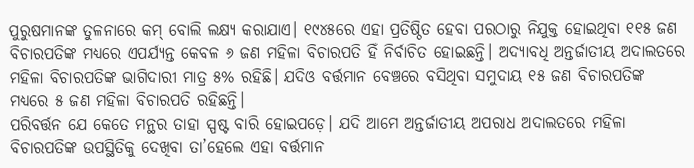ପୁରୁଷମାନଙ୍କ ତୁଳନାରେ କମ୍ ବୋଲି ଲକ୍ଷ୍ୟ କରାଯାଏ। ୧୯୪୫ରେ ଏହା ପ୍ରତିଷ୍ଠିତ ହେବା ପରଠାରୁ ନିଯୁକ୍ତ ହୋଇଥିବା ୧୧୫ ଜଣ ବିଚାରପତିଙ୍କ ମଧ୍ୟରେ ଏପର୍ଯ୍ୟନ୍ତ କେବଳ ୬ ଜଣ ମହିଳା ବିଚାରପତି ହିଁ ନିର୍ବାଚିତ ହୋଇଛନ୍ତି। ଅଦ୍ୟାବଧି ଅନ୍ତର୍ଜାତୀୟ ଅଦାଲତରେ ମହିଳା ବିଚାରପତିଙ୍କ ଭାଗିଦାରୀ ମାତ୍ର ୫% ରହିଛି। ଯଦିଓ ବର୍ତ୍ତମାନ ବେଞ୍ଚରେ ବସିଥିବା ସମୁଦାୟ ୧୫ ଜଣ ବିଚାରପତିଙ୍କ ମଧ୍ୟରେ ୫ ଜଣ ମହିଳା ବିଚାରପତି ରହିଛନ୍ତି।
ପରିବର୍ତ୍ତନ ଯେ କେତେ ମନ୍ଥର ତାହା ସ୍ପଷ୍ଟ ବାରି ହୋଇପଡ଼େ। ଯଦି ଆମେ ଅନ୍ତର୍ଜାତୀୟ ଅପରାଧ ଅଦାଲତରେ ମହିଳା ବିଚାରପତିଙ୍କ ଉପସ୍ଥିତିକୁ ଦେଖିବା ତା’ହେଲେ ଏହା ବର୍ତ୍ତମାନ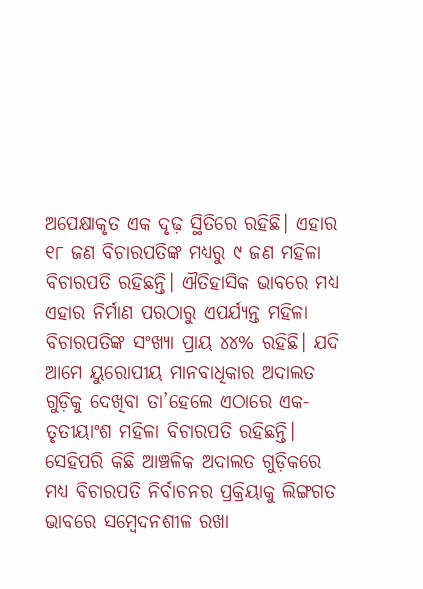ଅପେକ୍ଷାକୃତ ଏକ ଦୃଢ଼ ସ୍ଥିତିରେ ରହିଛି। ଏହାର ୧୮ ଜଣ ବିଚାରପତିଙ୍କ ମଧ୍ୟରୁ ୯ ଜଣ ମହିଳା ବିଚାରପତି ରହିଛନ୍ତି। ଐତିହାସିକ ଭାବରେ ମଧ୍ୟ ଏହାର ନିର୍ମାଣ ପରଠାରୁ ଏପର୍ଯ୍ୟନ୍ତ ମହିଳା ବିଚାରପତିଙ୍କ ସଂଖ୍ୟା ପ୍ରାୟ ୪୪% ରହିଛି। ଯଦି ଆମେ ୟୁରୋପୀୟ ମାନବାଧିକାର ଅଦାଲତ ଗୁଡ଼ିକୁ ଦେଖିବା ତା’ହେଲେ ଏଠାରେ ଏକ-ତୃତୀୟାଂଶ ମହିଳା ବିଚାରପତି ରହିଛନ୍ତି। ସେହିପରି କିଛି ଆଞ୍ଚଳିକ ଅଦାଲତ ଗୁଡ଼ିକରେ ମଧ୍ୟ ବିଚାରପତି ନିର୍ବାଚନର ପ୍ରକ୍ରିୟାକୁ ଲିଙ୍ଗଗତ ଭାବରେ ସମ୍ବେଦନଶୀଳ ରଖା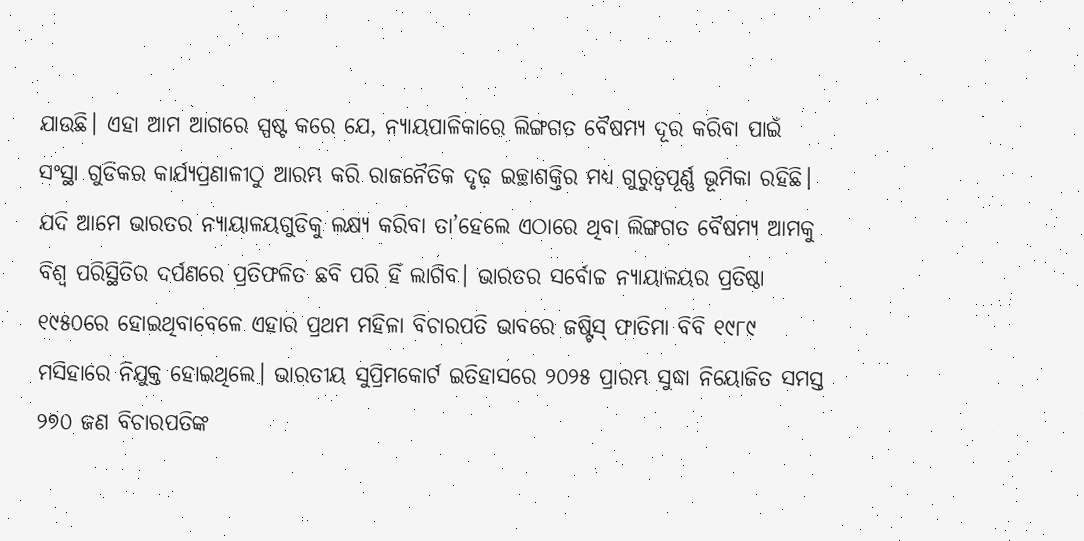ଯାଉଛି। ଏହା ଆମ ଆଗରେ ସ୍ପଷ୍ଟ କରେ ଯେ, ନ୍ୟାୟପାଳିକାରେ ଲିଙ୍ଗଗତ ବୈଷମ୍ୟ ଦୂର କରିବା ପାଇଁ ସଂସ୍ଥା ଗୁଡିକର କାର୍ଯ୍ୟପ୍ରଣାଳୀଠୁ ଆରମ୍ଭ କରି ରାଜନୈତିକ ଦୃଢ଼ ଇଚ୍ଛାଶକ୍ତିର ମଧ୍ୟ ଗୁରୁତ୍ୱପୂର୍ଣ୍ଣ ଭୂମିକା ରହିଛି।
ଯଦି ଆମେ ଭାରତର ନ୍ୟାୟାଳୟଗୁଡିକୁ ଲକ୍ଷ୍ୟ କରିବା ତା’ହେଲେ ଏଠାରେ ଥିବା ଲିଙ୍ଗଗତ ବୈଷମ୍ୟ ଆମକୁ ବିଶ୍ଵ ପରିସ୍ଥିତିର ଦର୍ପଣରେ ପ୍ରତିଫଳିତ ଛବି ପରି ହିଁ ଲାଗିବ। ଭାରତର ସର୍ବୋଚ୍ଚ ନ୍ୟାୟାଳୟର ପ୍ରତିଷ୍ଠା ୧୯୫୦ରେ ହୋଇଥିବାବେଳେ ଏହାର ପ୍ରଥମ ମହିଳା ବିଚାରପତି ଭାବରେ ଜଷ୍ଟିସ୍ ଫାତିମା ବିବି ୧୯୮୯ ମସିହାରେ ନିଯୁକ୍ତ ହୋଇଥିଲେ। ଭାରତୀୟ ସୁପ୍ରିମକୋର୍ଟ ଇତିହାସରେ ୨୦୨୫ ପ୍ରାରମ୍ଭ ସୁଦ୍ଧା ନିୟୋଜିତ ସମସ୍ତ ୨୭୦ ଜଣ ବିଚାରପତିଙ୍କ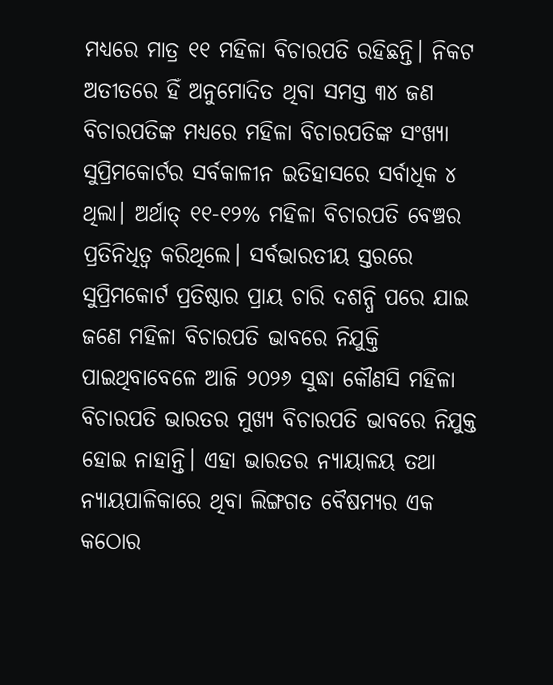ମଧ୍ୟରେ ମାତ୍ର ୧୧ ମହିଳା ବିଚାରପତି ରହିଛନ୍ତି। ନିକଟ ଅତୀତରେ ହିଁ ଅନୁମୋଦିତ ଥିବା ସମସ୍ତ ୩୪ ଜଣ ବିଚାରପତିଙ୍କ ମଧ୍ୟରେ ମହିଳା ବିଚାରପତିଙ୍କ ସଂଖ୍ୟା ସୁପ୍ରିମକୋର୍ଟର ସର୍ବକାଳୀନ ଇତିହାସରେ ସର୍ବାଧିକ ୪ ଥିଲା। ଅର୍ଥାତ୍ ୧୧-୧୨% ମହିଳା ବିଚାରପତି ବେଞ୍ଚର ପ୍ରତିନିଧିତ୍ଵ କରିଥିଲେ। ସର୍ବଭାରତୀୟ ସ୍ତରରେ ସୁପ୍ରିମକୋର୍ଟ ପ୍ରତିଷ୍ଠାର ପ୍ରାୟ ଚାରି ଦଶନ୍ଧି ପରେ ଯାଇ ଜଣେ ମହିଳା ବିଚାରପତି ଭାବରେ ନିଯୁକ୍ତି ପାଇଥିବାବେଳେ ଆଜି ୨୦୨୬ ସୁଦ୍ଧା କୌଣସି ମହିଳା ବିଚାରପତି ଭାରତର ମୁଖ୍ୟ ବିଚାରପତି ଭାବରେ ନିଯୁକ୍ତ ହୋଇ ନାହାନ୍ତି। ଏହା ଭାରତର ନ୍ୟାୟାଳୟ ତଥା ନ୍ୟାୟପାଳିକାରେ ଥିବା ଲିଙ୍ଗଗତ ବୈଷମ୍ୟର ଏକ କଠୋର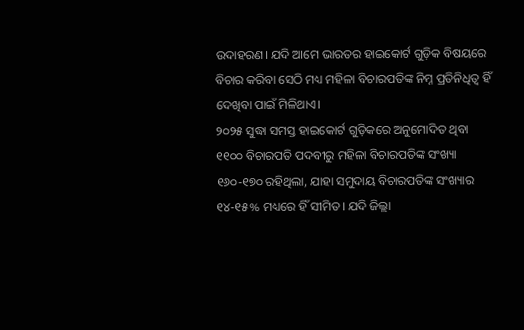ଉଦାହରଣ। ଯଦି ଆମେ ଭାରତର ହାଇକୋର୍ଟ ଗୁଡ଼ିକ ବିଷୟରେ ବିଚାର କରିବା ସେଠି ମଧ୍ୟ ମହିଳା ବିଚାରପତିଙ୍କ ନିମ୍ନ ପ୍ରତିନିଧିତ୍ଵ ହିଁ ଦେଖିବା ପାଇଁ ମିଳିଥାଏ।
୨୦୨୫ ସୁଦ୍ଧା ସମସ୍ତ ହାଇକୋର୍ଟ ଗୁଡ଼ିକରେ ଅନୁମୋଦିତ ଥିବା ୧୧୦୦ ବିଚାରପତି ପଦବୀରୁ ମହିଳା ବିଚାରପତିଙ୍କ ସଂଖ୍ୟା ୧୬୦-୧୭୦ ରହିଥିଲା, ଯାହା ସମୁଦାୟ ବିଚାରପତିଙ୍କ ସଂଖ୍ୟାର ୧୪-୧୫% ମଧ୍ୟରେ ହିଁ ସୀମିତ। ଯଦି ଜିଲ୍ଲା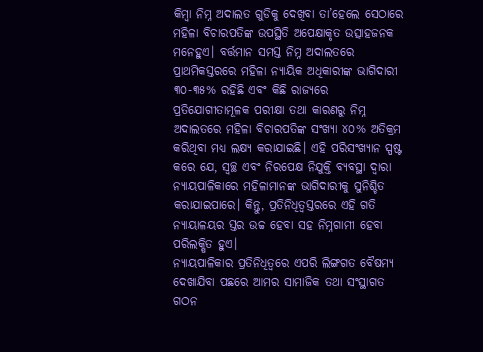କିମ୍ବା ନିମ୍ନ ଅଦାଲତ ଗୁଡିକୁ ଦେଖିବା ତା’ହେଲେ ସେଠାରେ ମହିଳା ବିଚାରପତିଙ୍କ ଉପସ୍ଥିତି ଅପେକ୍ଷାକୃତ ଉତ୍ସାହଜନକ ମନେହୁଏ। ବର୍ତ୍ତମାନ ସମସ୍ତ ନିମ୍ନ ଅଦାଲତରେ ପ୍ରାଥମିକସ୍ତରରେ ମହିଳା ନ୍ୟାୟିକ ଅଧିକାରୀଙ୍କ ଭାଗିଦାରୀ ୩୦-୩୫% ରହିଛି ଏବଂ କିଛି ରାଜ୍ୟରେ ପ୍ରତିଯୋଗୀତାମୂଳକ ପରୀକ୍ଷା ତଥା କାରଣରୁ ନିମ୍ନ ଅଦାଲତରେ ମହିଳା ବିଚାରପତିଙ୍କ ସଂଖ୍ୟା ୪୦% ଅତିକ୍ରମ କରିଥିବା ମଧ୍ୟ ଲକ୍ଷ୍ୟ କରାଯାଇଛି। ଏହି ପରିସଂଖ୍ୟାନ ସ୍ପଷ୍ଟ କରେ ଯେ, ସ୍ୱଚ୍ଛ ଏବଂ ନିରପେକ୍ଷ ନିଯୁକ୍ତି ବ୍ୟବସ୍ଥା ଦ୍ବାରା ନ୍ୟାୟପାଳିକାରେ ମହିଳାମାନଙ୍କ ଭାଗିଦାରୀକୁ ସୁନିଶ୍ଚିତ କରାଯାଇପାରେ। କିନ୍ତୁ, ପ୍ରତିନିଧିତ୍ଵସ୍ତରରେ ଏହି ଗତି ନ୍ୟାୟାଳୟର ସ୍ତର ଉଚ୍ଚ ହେବା ସହ ନିମ୍ନଗାମୀ ହେବା ପରିଲକ୍ଷିତ ହୁଏ।
ନ୍ୟାୟପାଳିକାର ପ୍ରତିନିଧିତ୍ଵରେ ଏପରି ଲିଙ୍ଗଗତ ବୈଷମ୍ୟ ଦେଖାଯିବା ପଛରେ ଆମର ସାମାଜିକ ତଥା ସଂସ୍ଥାଗତ ଗଠନ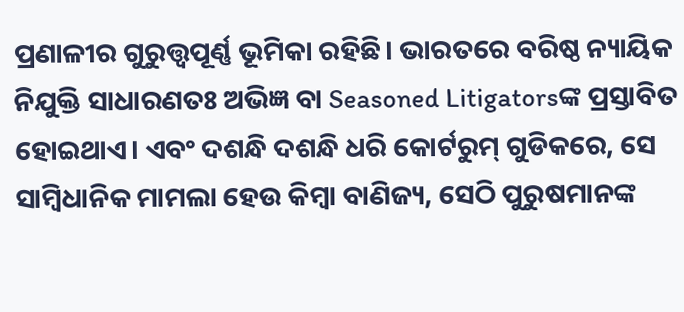ପ୍ରଣାଳୀର ଗୁରୁତ୍ତ୍ୱପୂର୍ଣ୍ଣ ଭୂମିକା ରହିଛି। ଭାରତରେ ବରିଷ୍ଠ ନ୍ୟାୟିକ ନିଯୁକ୍ତି ସାଧାରଣତଃ ଅଭିଜ୍ଞ ବା Seasoned Litigatorsଙ୍କ ପ୍ରସ୍ତାବିତ ହୋଇଥାଏ। ଏବଂ ଦଶନ୍ଧି ଦଶନ୍ଧି ଧରି କୋର୍ଟରୁମ୍ ଗୁଡିକରେ, ସେ ସାମ୍ବିଧାନିକ ମାମଲା ହେଉ କିମ୍ବା ବାଣିଜ୍ୟ, ସେଠି ପୁରୁଷମାନଙ୍କ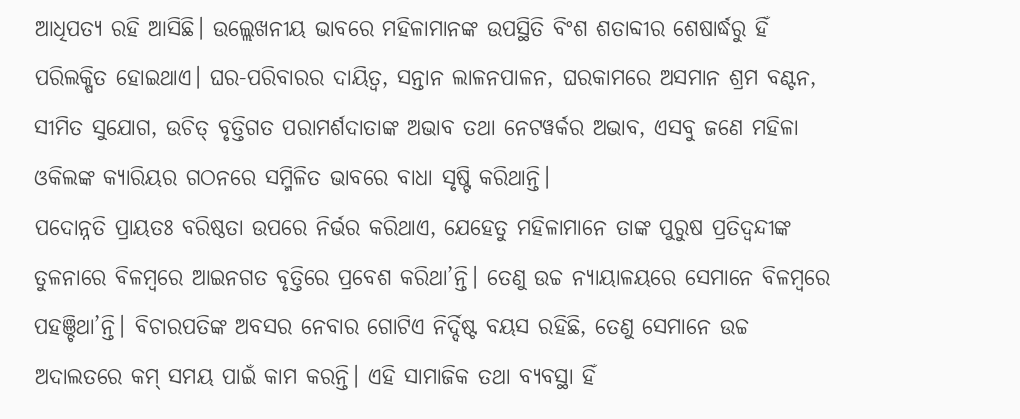ଆଧିପତ୍ୟ ରହି ଆସିଛି। ଉଲ୍ଲେଖନୀୟ ଭାବରେ ମହିଳାମାନଙ୍କ ଉପସ୍ଥିତି ବିଂଶ ଶତାବ୍ଦୀର ଶେଷାର୍ଦ୍ଧରୁ ହିଁ ପରିଲକ୍ଷିତ ହୋଇଥାଏ। ଘର-ପରିବାରର ଦାୟିତ୍ଵ, ସନ୍ତାନ ଲାଳନପାଳନ, ଘରକାମରେ ଅସମାନ ଶ୍ରମ ବଣ୍ଟନ, ସୀମିତ ସୁଯୋଗ, ଉଚିତ୍ ବୃତ୍ତିଗତ ପରାମର୍ଶଦାତାଙ୍କ ଅଭାବ ତଥା ନେଟୱର୍କର ଅଭାବ, ଏସବୁ ଜଣେ ମହିଳା ଓକିଲଙ୍କ କ୍ୟାରିୟର ଗଠନରେ ସମ୍ମିଳିତ ଭାବରେ ବାଧା ସୃଷ୍ଟି କରିଥାନ୍ତି।
ପଦୋନ୍ନତି ପ୍ରାୟତଃ ବରିଷ୍ଠତା ଉପରେ ନିର୍ଭର କରିଥାଏ, ଯେହେତୁ ମହିଳାମାନେ ତାଙ୍କ ପୁରୁଷ ପ୍ରତିଦ୍ଵନ୍ଦୀଙ୍କ ତୁଳନାରେ ବିଳମ୍ବରେ ଆଇନଗତ ବୃତ୍ତିରେ ପ୍ରବେଶ କରିଥା’ନ୍ତି। ତେଣୁ ଉଚ୍ଚ ନ୍ୟାୟାଳୟରେ ସେମାନେ ବିଳମ୍ବରେ ପହଞ୍ଚିଥା’ନ୍ତି। ବିଚାରପତିଙ୍କ ଅବସର ନେବାର ଗୋଟିଏ ନିର୍ଦ୍ଦିଷ୍ଟ ବୟସ ରହିଛି, ତେଣୁ ସେମାନେ ଉଚ୍ଚ ଅଦାଲତରେ କମ୍ ସମୟ ପାଇଁ କାମ କରନ୍ତି। ଏହି ସାମାଜିକ ତଥା ବ୍ୟବସ୍ଥା ହିଁ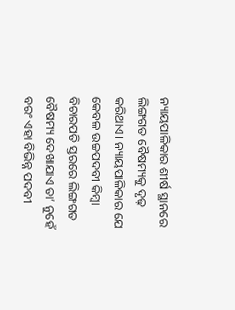ନ୍ୟାୟପାଳିକାର ଶୀର୍ଷ ସ୍ଥାନରେ ଲିଙ୍ଗଗତ ବୈଷମ୍ୟକୁ ଦୃଢ଼ କରିଥାଏ। ନ୍ୟାୟପାଳିକାର ଯେ କେବଳ ଉଚ୍ଚପଦବୀ କିମ୍ବା ବିଚାରପତି ସ୍ତରରେ ଲିଙ୍ଗଗତ ବୈଷମ୍ୟ ଦେଖାଯାଏ ତା’ ନୁହେଁ ବରଂ ଏହା ବିଭିନ୍ନ ପଦବୀ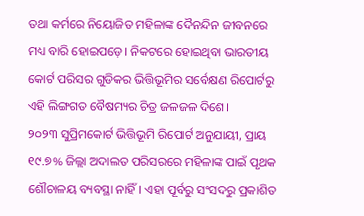ତଥା କର୍ମରେ ନିୟୋଜିତ ମହିଳାଙ୍କ ଦୈନନ୍ଦିନ ଜୀବନରେ ମଧ୍ୟ ବାରି ହୋଇପଡ଼େ। ନିକଟରେ ହୋଇଥିବା ଭାରତୀୟ କୋର୍ଟ ପରିସର ଗୁଡିକର ଭିତ୍ତିଭୂମିର ସର୍ବେକ୍ଷଣ ରିପୋର୍ଟରୁ ଏହି ଲିଙ୍ଗଗତ ବୈଷମ୍ୟର ଚିତ୍ର ଜଳଜଳ ଦିଶେ।
୨୦୨୩ ସୁପ୍ରିମକୋର୍ଟ ଭିତ୍ତିଭୂମି ରିପୋର୍ଟ ଅନୁଯାୟୀ, ପ୍ରାୟ ୧୯.୭% ଜିଲ୍ଲା ଅଦାଲତ ପରିସରରେ ମହିଳାଙ୍କ ପାଇଁ ପୃଥକ ଶୌଚାଳୟ ବ୍ୟବସ୍ଥା ନାହିଁ। ଏହା ପୂର୍ବରୁ ସଂସଦରୁ ପ୍ରକାଶିତ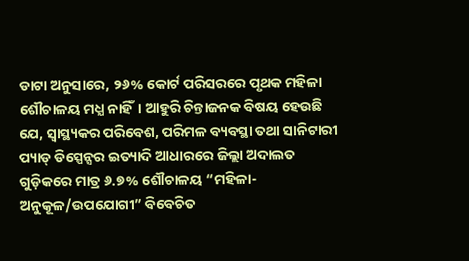ଡାଟା ଅନୁସାରେ, ୨୬% କୋର୍ଟ ପରିସରରେ ପୃଥକ ମହିଳା ଶୌଚାଳୟ ମଧ୍ଯ ନାହିଁ। ଆହୁରି ଚିନ୍ତାଜନକ ବିଷୟ ହେଉଛି ଯେ, ସ୍ୱାସ୍ଥ୍ୟକର ପରିବେଶ, ପରିମଳ ବ୍ୟବସ୍ଥା ତଥା ସାନିଟାରୀ ପ୍ୟାଡ୍ ଡିସ୍ପେନ୍ସର ଇତ୍ୟାଦି ଆଧାରରେ ଜିଲ୍ଲା ଅଦାଲତ ଗୁଡ଼ିକରେ ମାତ୍ର ୬.୭% ଶୌଚାଳୟ “ମହିଳା-ଅନୁକୂଳ/ଉପଯୋଗୀ” ବିବେଚିତ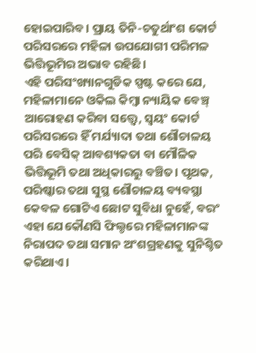ହୋଇପାରିବ। ପ୍ରାୟ ତିନି-ଚତୁର୍ଥାଂଶ କୋର୍ଟ ପରିସରରେ ମହିଳା ଉପଯୋଗୀ ପରିମଳ ଭିତ୍ତିଭୂମିର ଅଭାବ ରହିଛି।
ଏହି ପରିସଂଖ୍ୟାନଗୁଡିକ ସ୍ପଷ୍ଟ କରେ ଯେ, ମହିଳାମାନେ ଓକିଲ କିମ୍ବା ନ୍ୟାୟିକ ବେଞ୍ଚ୍ ଆରୋହଣ କରିବା ସତ୍ତ୍ୱେ, ସ୍ୱୟଂ କୋର୍ଟ ପରିସରରେ ହିଁ ମର୍ଯ୍ୟାଦା ତଥା ଶୌଚାଳୟ ପରି ବେସିକ୍ ଆବଶ୍ୟକତା ବା ମୌଳିକ ଭିତ୍ତିଭୂମି ତଥା ଅଧିକାରରୁ ବଞ୍ଚିତ। ପୃଥକ, ପରିଷ୍କାର ତଥା ସୁସ୍ଥ ଶୌଚାଳୟ ବ୍ୟବସ୍ଥା କେବଳ ଗୋଟିଏ ଛୋଟ ସୁବିଧା ନୁହେଁ, ବରଂ ଏହା ଯେକୌଣସି ଫିଲ୍ଡରେ ମହିଳାମାନଙ୍କ ନିରାପଦ ତଥା ସମାନ ଅଂଶଗ୍ରହଣକୁ ସୁନିଶ୍ଚିତ କରିଥାଏ।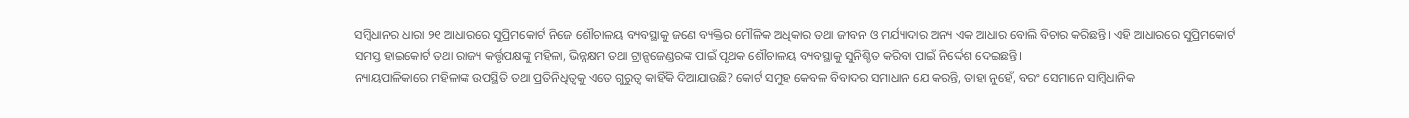ସମ୍ବିଧାନର ଧାରା ୨୧ ଆଧାରରେ ସୁପ୍ରିମକୋର୍ଟ ନିଜେ ଶୌଚାଳୟ ବ୍ୟବସ୍ଥାକୁ ଜଣେ ବ୍ୟକ୍ତିର ମୌଳିକ ଅଧିକାର ତଥା ଜୀବନ ଓ ମର୍ଯ୍ୟାଦାର ଅନ୍ୟ ଏକ ଆଧାର ବୋଲି ବିଚାର କରିଛନ୍ତି। ଏହି ଆଧାରରେ ସୁପ୍ରିମକୋର୍ଟ ସମସ୍ତ ହାଇକୋର୍ଟ ତଥା ରାଜ୍ୟ କର୍ତ୍ତୃପକ୍ଷଙ୍କୁ ମହିଳା, ଭିନ୍ନକ୍ଷମ ତଥା ଟ୍ରାନ୍ସଜେଣ୍ଡରଙ୍କ ପାଇଁ ପୃଥକ ଶୌଚାଳୟ ବ୍ୟବସ୍ଥାକୁ ସୁନିଶ୍ଚିତ କରିବା ପାଇଁ ନିର୍ଦ୍ଦେଶ ଦେଇଛନ୍ତି।
ନ୍ୟାୟପାଳିକାରେ ମହିଳାଙ୍କ ଉପସ୍ଥିତି ତଥା ପ୍ରତିନିଧିତ୍ଵକୁ ଏତେ ଗୁରୁତ୍ୱ କାହିଁକି ଦିଆଯାଉଛି? କୋର୍ଟ ସମୁହ କେବଳ ବିବାଦର ସମାଧାନ ଯେ କରନ୍ତି, ତାହା ନୁହେଁ, ବରଂ ସେମାନେ ସାମ୍ବିଧାନିକ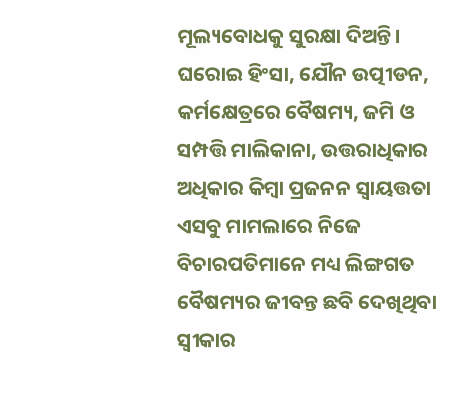ମୂଲ୍ୟବୋଧକୁ ସୁରକ୍ଷା ଦିଅନ୍ତି। ଘରୋଇ ହିଂସା, ଯୌନ ଉତ୍ପୀଡନ, କର୍ମକ୍ଷେତ୍ରରେ ବୈଷମ୍ୟ, ଜମି ଓ ସମ୍ପତ୍ତି ମାଲିକାନା, ଉତ୍ତରାଧିକାର ଅଧିକାର କିମ୍ବା ପ୍ରଜନନ ସ୍ଵାୟତ୍ତତା ଏସବୁ ମାମଲାରେ ନିଜେ ବିଚାରପତିମାନେ ମଧ୍ୟ ଲିଙ୍ଗଗତ ବୈଷମ୍ୟର ଜୀବନ୍ତ ଛବି ଦେଖିଥିବା ସ୍ଵୀକାର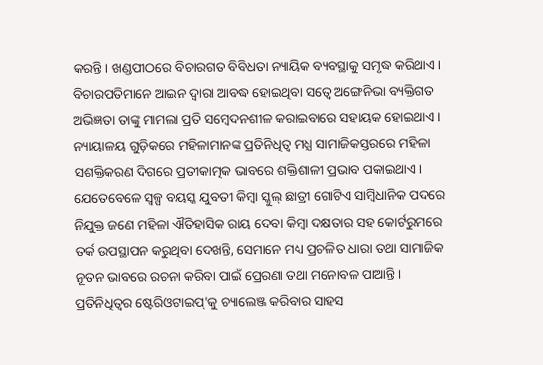କରନ୍ତି। ଖଣ୍ଡପୀଠରେ ବିଚାରଗତ ବିବିଧତା ନ୍ୟାୟିକ ବ୍ୟବସ୍ଥାକୁ ସମୃଦ୍ଧ କରିଥାଏ। ବିଚାରପତିମାନେ ଆଇନ ଦ୍ଵାରା ଆବଦ୍ଧ ହୋଇଥିବା ସତ୍ଵେ ଅଙ୍ଗେନିଭା ବ୍ୟକ୍ତିଗତ ଅଭିଜ୍ଞତା ତାଙ୍କୁ ମାମଲା ପ୍ରତି ସମ୍ବେଦନଶୀଳ କରାଇବାରେ ସହାୟକ ହୋଇଥାଏ। ନ୍ୟାୟାଳୟ ଗୁଡ଼ିକରେ ମହିଳାମାନଙ୍କ ପ୍ରତିନିଧିତ୍ଵ ମଧ୍ଯ ସାମାଜିକସ୍ତରରେ ମହିଳା ସଶକ୍ତିକରଣ ଦିଗରେ ପ୍ରତୀକାତ୍ମକ ଭାବରେ ଶକ୍ତିଶାଳୀ ପ୍ରଭାବ ପକାଇଥାଏ।
ଯେତେବେଳେ ସ୍ୱଳ୍ପ ବୟସ୍କ ଯୁବତୀ କିମ୍ବା ସ୍କୁଲ୍ ଛାତ୍ରୀ ଗୋଟିଏ ସାମ୍ବିଧାନିକ ପଦରେ ନିଯୁକ୍ତ ଜଣେ ମହିଳା ଐତିହାସିକ ରାୟ ଦେବା କିମ୍ବା ଦକ୍ଷତାର ସହ କୋର୍ଟରୁମରେ ତର୍କ ଉପସ୍ଥାପନ କରୁଥିବା ଦେଖନ୍ତି, ସେମାନେ ମଧ୍ୟ ପ୍ରଚଳିତ ଧାରା ତଥା ସାମାଜିକ ନୂତନ ଭାବରେ ରଚନା କରିବା ପାଇଁ ପ୍ରେରଣା ତଥା ମନୋବଳ ପାଆନ୍ତି। ପ୍ରତିନିଧିତ୍ଵର ଷ୍ଟେରିଓଟାଇପ୍'କୁ ଚ୍ୟାଲେଞ୍ଜ କରିବାର ସାହସ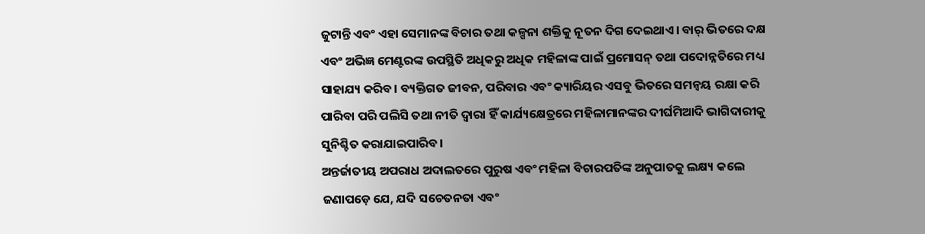ଜୁଟାନ୍ତି ଏବଂ ଏହା ସେମାନଙ୍କ ବିଚାର ତଥା କଳ୍ପନା ଶକ୍ତିକୁ ନୂତନ ଦିଗ ଦେଇଥାଏ। ବାର୍ ଭିତରେ ଦକ୍ଷ ଏବଂ ଅଭିଜ୍ଞ ମେଣ୍ଟରଙ୍କ ଉପସ୍ଥିତି ଅଧିକରୁ ଅଧିକ ମହିଳାଙ୍କ ପାଇଁ ପ୍ରମୋସନ୍ ତଥା ପଦୋନ୍ନତିରେ ମଧ୍ୟ ସାହାଯ୍ୟ କରିବ। ବ୍ୟକ୍ତିଗତ ଜୀବନ, ପରିବାର ଏବଂ କ୍ୟାରିୟର ଏସବୁ ଭିତରେ ସମନ୍ଵୟ ରକ୍ଷା କରି ପାରିବା ପରି ପଲିସି ତଥା ନୀତି ଦ୍ଵାରା ହିଁ କାର୍ଯ୍ୟକ୍ଷେତ୍ରରେ ମହିଳାମାନଙ୍କର ଦୀର୍ଘମିଆଦି ଭାଗିଦାରୀକୁ ସୁନିଶ୍ଚିତ କରାଯାଇପାରିବ।
ଅନ୍ତର୍ଜାତୀୟ ଅପରାଧ ଅଦାଲତରେ ପୁରୁଷ ଏବଂ ମହିଳା ବିଚାରପତିଙ୍କ ଅନୁପାତକୁ ଲକ୍ଷ୍ୟ କଲେ ଜଣାପଡ଼େ ଯେ, ଯଦି ସଚେତନତା ଏବଂ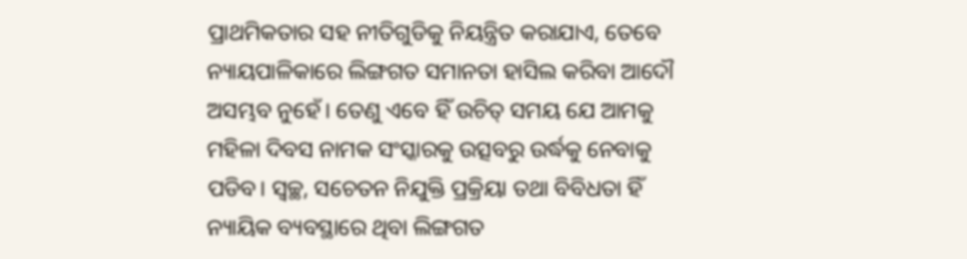ପ୍ରାଥମିକତାର ସହ ନୀତିଗୁଡିକୁ ନିୟନ୍ତ୍ରିତ କରାଯାଏ, ତେବେ ନ୍ୟାୟପାଳିକାରେ ଲିଙ୍ଗଗତ ସମାନତା ହାସିଲ କରିବା ଆଦୌ ଅସମ୍ଭବ ନୁହେଁ। ତେଣୁ ଏବେ ହିଁ ଉଚିତ୍ ସମୟ ଯେ ଆମକୁ ମହିଳା ଦିବସ ନାମକ ସଂସ୍କାରକୁ ଉତ୍ସବରୁ ଉର୍ଦ୍ଧକୁ ନେବାକୁ ପଡିବ। ସ୍ୱଚ୍ଛ, ସଚେତନ ନିଯୁକ୍ତି ପ୍ରକ୍ରିୟା ତଥା ବିବିଧତା ହିଁ ନ୍ୟାୟିକ ବ୍ୟବସ୍ଥାରେ ଥିବା ଲିଙ୍ଗଗତ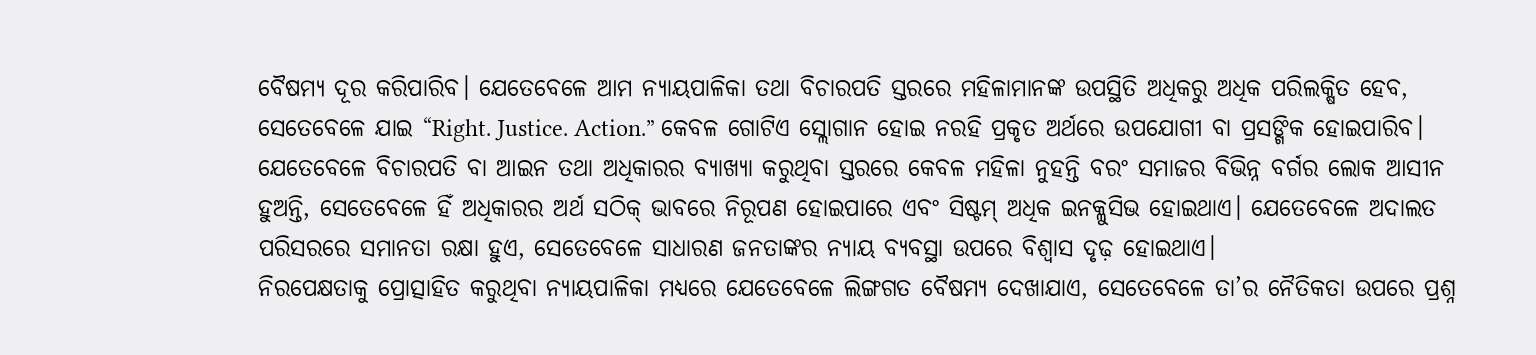ବୈଷମ୍ୟ ଦୂର କରିପାରିବ। ଯେତେବେଳେ ଆମ ନ୍ୟାୟପାଳିକା ତଥା ବିଚାରପତି ସ୍ତରରେ ମହିଳାମାନଙ୍କ ଉପସ୍ଥିତି ଅଧିକରୁ ଅଧିକ ପରିଲକ୍ଷିତ ହେବ, ସେତେବେଳେ ଯାଇ “Right. Justice. Action.” କେବଳ ଗୋଟିଏ ସ୍ଲୋଗାନ ହୋଇ ନରହି ପ୍ରକୃତ ଅର୍ଥରେ ଉପଯୋଗୀ ବା ପ୍ରସଙ୍ଗିକ ହୋଇପାରିବ। ଯେତେବେଳେ ବିଚାରପତି ବା ଆଇନ ତଥା ଅଧିକାରର ବ୍ୟାଖ୍ୟା କରୁଥିବା ସ୍ତରରେ କେବଳ ମହିଳା ନୁହନ୍ତି ବରଂ ସମାଜର ବିଭିନ୍ନ ବର୍ଗର ଲୋକ ଆସୀନ ହୁଅନ୍ତି, ସେତେବେଳେ ହିଁ ଅଧିକାରର ଅର୍ଥ ସଠିକ୍ ଭାବରେ ନିରୂପଣ ହୋଇପାରେ ଏବଂ ସିଷ୍ଟମ୍ ଅଧିକ ଇନକ୍ଳୁସିଭ ହୋଇଥାଏ। ଯେତେବେଳେ ଅଦାଲତ ପରିସରରେ ସମାନତା ରକ୍ଷା ହୁଏ, ସେତେବେଳେ ସାଧାରଣ ଜନତାଙ୍କର ନ୍ୟାୟ ବ୍ୟବସ୍ଥା ଉପରେ ବିଶ୍ଵାସ ଦୃଢ଼ ହୋଇଥାଏ।
ନିରପେକ୍ଷତାକୁ ପ୍ରୋତ୍ସାହିତ କରୁଥିବା ନ୍ୟାୟପାଳିକା ମଧ୍ୟରେ ଯେତେବେଳେ ଲିଙ୍ଗଗତ ବୈଷମ୍ୟ ଦେଖାଯାଏ, ସେତେବେଳେ ତା’ର ନୈତିକତା ଉପରେ ପ୍ରଶ୍ନ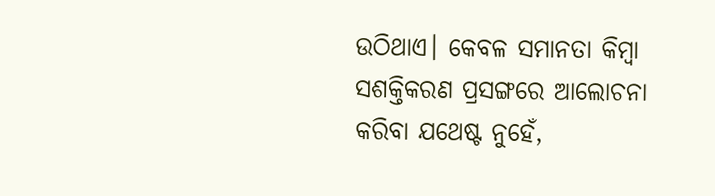ଉଠିଥାଏ। କେବଳ ସମାନତା କିମ୍ବା ସଶକ୍ତିକରଣ ପ୍ରସଙ୍ଗରେ ଆଲୋଚନା କରିବା ଯଥେଷ୍ଟ ନୁହେଁ,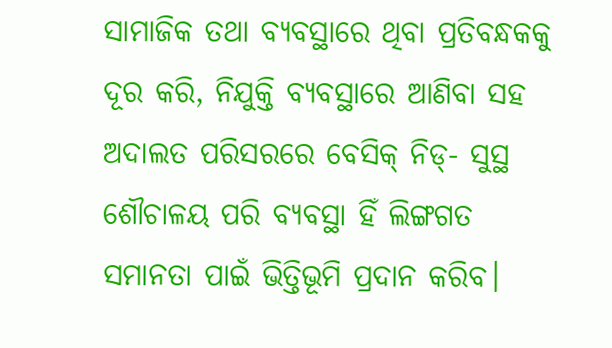ସାମାଜିକ ତଥା ବ୍ୟବସ୍ଥାରେ ଥିବା ପ୍ରତିବନ୍ଧକକୁ ଦୂର କରି, ନିଯୁକ୍ତି ବ୍ୟବସ୍ଥାରେ ଆଣିବା ସହ ଅଦାଲତ ପରିସରରେ ବେସିକ୍ ନିଡ୍- ସୁସ୍ଥ ଶୌଚାଳୟ ପରି ବ୍ୟବସ୍ଥା ହିଁ ଲିଙ୍ଗଗତ ସମାନତା ପାଇଁ ଭିତ୍ତିଭୂମି ପ୍ରଦାନ କରିବ।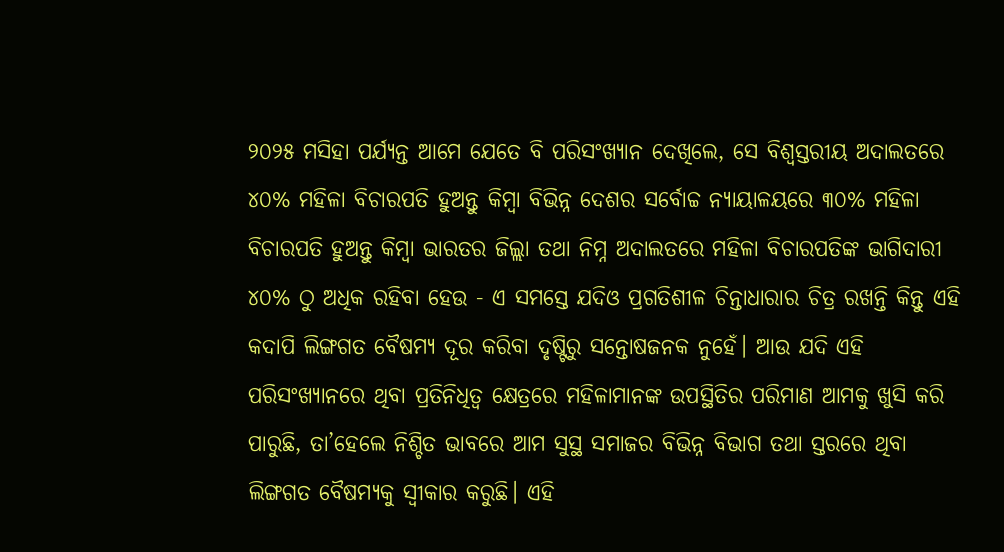୨୦୨୫ ମସିହା ପର୍ଯ୍ୟନ୍ତ ଆମେ ଯେତେ ବି ପରିସଂଖ୍ୟାନ ଦେଖିଲେ, ସେ ବିଶ୍ୱସ୍ତରୀୟ ଅଦାଲତରେ ୪୦% ମହିଳା ବିଚାରପତି ହୁଅନ୍ତୁ କିମ୍ବା ବିଭିନ୍ନ ଦେଶର ସର୍ବୋଚ୍ଚ ନ୍ୟାୟାଳୟରେ ୩୦% ମହିଳା ବିଚାରପତି ହୁଅନ୍ତୁ କିମ୍ବା ଭାରତର ଜିଲ୍ଲା ତଥା ନିମ୍ନ ଅଦାଲତରେ ମହିଳା ବିଚାରପତିଙ୍କ ଭାଗିଦାରୀ ୪୦% ଠୁ ଅଧିକ ରହିବା ହେଉ - ଏ ସମସ୍ତେ ଯଦିଓ ପ୍ରଗତିଶୀଳ ଚିନ୍ତାଧାରାର ଚିତ୍ର ରଖନ୍ତି କିନ୍ତୁ ଏହି କଦାପି ଲିଙ୍ଗଗତ ବୈଷମ୍ୟ ଦୂର କରିବା ଦୃଷ୍ଟିରୁ ସନ୍ତୋଷଜନକ ନୁହେଁ। ଆଉ ଯଦି ଏହି ପରିସଂଖ୍ୟାନରେ ଥିବା ପ୍ରତିନିଧିତ୍ଵ କ୍ଷେତ୍ରରେ ମହିଳାମାନଙ୍କ ଉପସ୍ଥିତିର ପରିମାଣ ଆମକୁ ଖୁସି କରି ପାରୁଛି, ତା’ହେଲେ ନିଶ୍ଚିତ ଭାବରେ ଆମ ସୁସ୍ଥ ସମାଜର ବିଭିନ୍ନ ବିଭାଗ ତଥା ସ୍ତରରେ ଥିବା ଲିଙ୍ଗଗତ ବୈଷମ୍ୟକୁ ସ୍ଵୀକାର କରୁଛି। ଏହି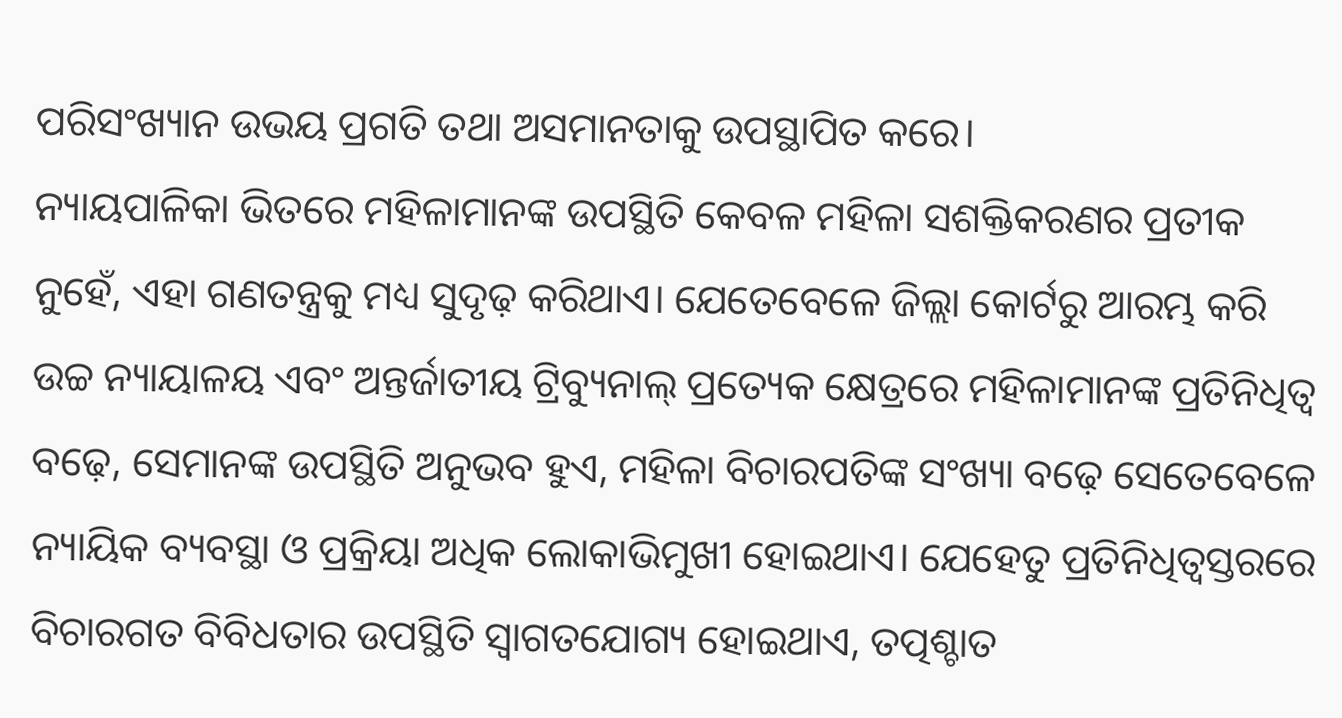ପରିସଂଖ୍ୟାନ ଉଭୟ ପ୍ରଗତି ତଥା ଅସମାନତାକୁ ଉପସ୍ଥାପିତ କରେ।
ନ୍ୟାୟପାଳିକା ଭିତରେ ମହିଳାମାନଙ୍କ ଉପସ୍ଥିତି କେବଳ ମହିଳା ସଶକ୍ତିକରଣର ପ୍ରତୀକ ନୁହେଁ, ଏହା ଗଣତନ୍ତ୍ରକୁ ମଧ୍ୟ ସୁଦୃଢ଼ କରିଥାଏ। ଯେତେବେଳେ ଜିଲ୍ଲା କୋର୍ଟରୁ ଆରମ୍ଭ କରି ଉଚ୍ଚ ନ୍ୟାୟାଳୟ ଏବଂ ଅନ୍ତର୍ଜାତୀୟ ଟ୍ରିବ୍ୟୁନାଲ୍ ପ୍ରତ୍ୟେକ କ୍ଷେତ୍ରରେ ମହିଳାମାନଙ୍କ ପ୍ରତିନିଧିତ୍ଵ ବଢ଼େ, ସେମାନଙ୍କ ଉପସ୍ଥିତି ଅନୁଭବ ହୁଏ, ମହିଳା ବିଚାରପତିଙ୍କ ସଂଖ୍ୟା ବଢ଼େ ସେତେବେଳେ ନ୍ୟାୟିକ ବ୍ୟବସ୍ଥା ଓ ପ୍ରକ୍ରିୟା ଅଧିକ ଲୋକାଭିମୁଖୀ ହୋଇଥାଏ। ଯେହେତୁ ପ୍ରତିନିଧିତ୍ଵସ୍ତରରେ ବିଚାରଗତ ବିବିଧତାର ଉପସ୍ଥିତି ସ୍ଵାଗତଯୋଗ୍ୟ ହୋଇଥାଏ, ତତ୍ପଶ୍ଚାତ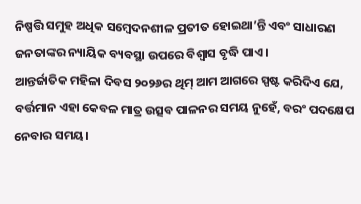ନିଷ୍ପତ୍ତି ସମୁହ ଅଧିକ ସମ୍ବେଦନଶୀଳ ପ୍ରତୀତ ହୋଇଥା’ନ୍ତି ଏବଂ ସାଧାରଣ ଜନତାଙ୍କର ନ୍ୟାୟିକ ବ୍ୟବସ୍ଥା ଉପରେ ବିଶ୍ଵାସ ବୃଦ୍ଧି ପାଏ।
ଆନ୍ତର୍ଜାତିକ ମହିଳା ଦିବସ ୨୦୨୬ର ଥିମ୍ ଆମ ଆଗରେ ସ୍ପଷ୍ଟ କରିଦିଏ ଯେ, ବର୍ତ୍ତମାନ ଏହା କେବଳ ମାତ୍ର ଉତ୍ସବ ପାଳନର ସମୟ ନୁହେଁ, ବରଂ ପଦକ୍ଷେପ ନେବାର ସମୟ।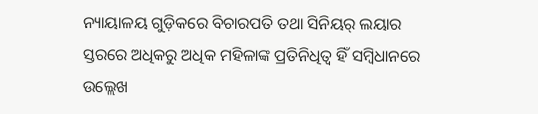ନ୍ୟାୟାଳୟ ଗୁଡ଼ିକରେ ବିଚାରପତି ତଥା ସିନିୟର୍ ଲୟାର ସ୍ତରରେ ଅଧିକରୁ ଅଧିକ ମହିଳାଙ୍କ ପ୍ରତିନିଧିତ୍ଵ ହିଁ ସମ୍ବିଧାନରେ ଉଲ୍ଲେଖ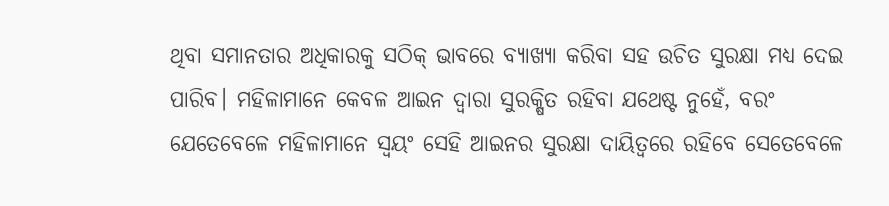ଥିବା ସମାନତାର ଅଧିକାରକୁ ସଠିକ୍ ଭାବରେ ବ୍ୟାଖ୍ୟା କରିବା ସହ ଉଚିତ ସୁରକ୍ଷା ମଧ୍ୟ ଦେଇ ପାରିବ। ମହିଳାମାନେ କେବଳ ଆଇନ ଦ୍ଵାରା ସୁରକ୍ଷିତ ରହିବା ଯଥେଷ୍ଟ ନୁହେଁ, ବରଂ ଯେତେବେଳେ ମହିଳାମାନେ ସ୍ଵୟଂ ସେହି ଆଇନର ସୁରକ୍ଷା ଦାୟିତ୍ଵରେ ରହିବେ ସେତେବେଳେ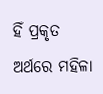ହିଁ ପ୍ରକୃତ ଅର୍ଥରେ ମହିଳା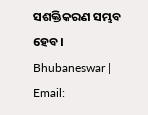ସଶକ୍ତିକରଣ ସମ୍ଭବ ହେବ।
Bhubaneswar | Email: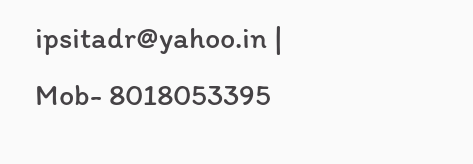ipsitadr@yahoo.in | Mob- 8018053395